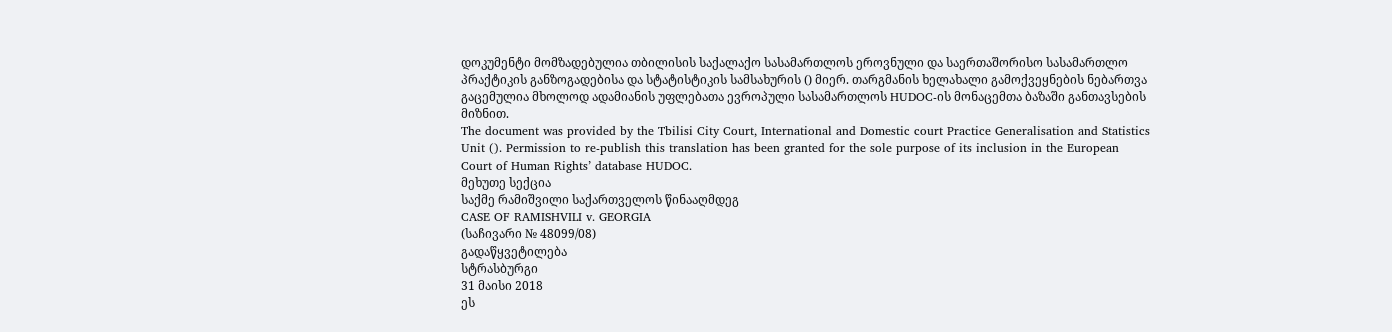დოკუმენტი მომზადებულია თბილისის საქალაქო სასამართლოს ეროვნული და საერთაშორისო სასამართლო პრაქტიკის განზოგადებისა და სტატისტიკის სამსახურის () მიერ. თარგმანის ხელახალი გამოქვეყნების ნებართვა გაცემულია მხოლოდ ადამიანის უფლებათა ევროპული სასამართლოს HUDOC-ის მონაცემთა ბაზაში განთავსების მიზნით.
The document was provided by the Tbilisi City Court, International and Domestic court Practice Generalisation and Statistics Unit (). Permission to re-publish this translation has been granted for the sole purpose of its inclusion in the European Court of Human Rights’ database HUDOC.
მეხუთე სექცია
საქმე რამიშვილი საქართველოს წინააღმდეგ
CASE OF RAMISHVILI v. GEORGIA
(საჩივარი № 48099/08)
გადაწყვეტილება
სტრასბურგი
31 მაისი 2018
ეს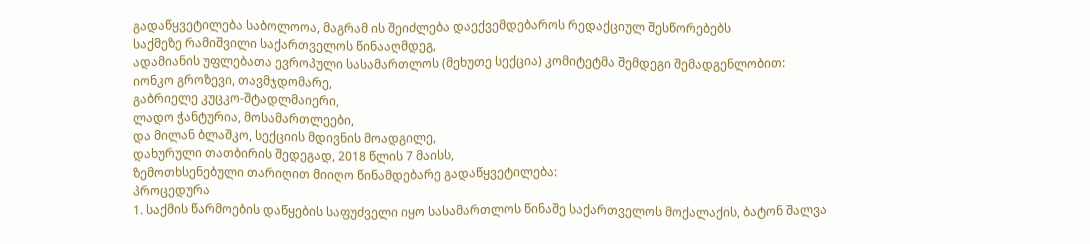გადაწყვეტილება საბოლოოა, მაგრამ ის შეიძლება დაექვემდებაროს რედაქციულ შესწორებებს
საქმეზე რამიშვილი საქართველოს წინააღმდეგ,
ადამიანის უფლებათა ევროპული სასამართლოს (მეხუთე სექცია) კომიტეტმა შემდეგი შემადგენლობით:
იონკო გროზევი, თავმჯდომარე,
გაბრიელე კუცკო-შტადლმაიერი,
ლადო ჭანტურია, მოსამართლეები,
და მილან ბლაშკო, სექციის მდივნის მოადგილე,
დახურული თათბირის შედეგად, 2018 წლის 7 მაისს,
ზემოთხსენებული თარიღით მიიღო წინამდებარე გადაწყვეტილება:
პროცედურა
1. საქმის წარმოების დაწყების საფუძველი იყო სასამართლოს წინაშე საქართველოს მოქალაქის, ბატონ შალვა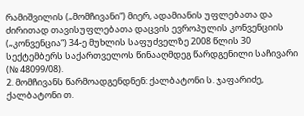რამიშვილის („მომჩივანი“) მიერ, ადამიანის უფლებათა და ძირითად თავისუფლებათა დაცვის ევროპულის კონვენციის („კონვენცია“) 34-ე მუხლის საფუძველზე 2008 წლის 30 სექტემბერს საქართველოს წინააღმდეგ წარდგენილი საჩივარი (№ 48099/08).
2. მომჩივანს წარმოადგენდნენ: ქალბატონი ს. ჯაფარიძე, ქალბატონი თ.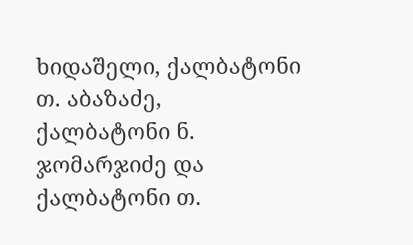ხიდაშელი, ქალბატონი თ. აბაზაძე, ქალბატონი ნ. ჯომარჯიძე და ქალბატონი თ.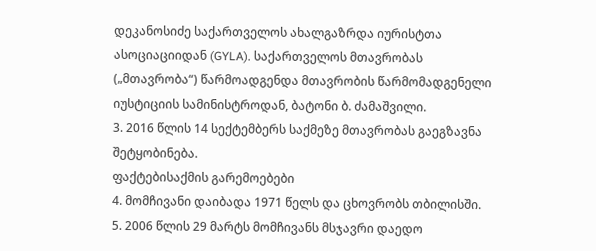დეკანოსიძე საქართველოს ახალგაზრდა იურისტთა ასოციაციიდან (GYLA). საქართველოს მთავრობას („მთავრობა“) წარმოადგენდა მთავრობის წარმომადგენელი იუსტიციის სამინისტროდან, ბატონი ბ. ძამაშვილი.
3. 2016 წლის 14 სექტემბერს საქმეზე მთავრობას გაეგზავნა შეტყობინება.
ფაქტებისაქმის გარემოებები
4. მომჩივანი დაიბადა 1971 წელს და ცხოვრობს თბილისში.
5. 2006 წლის 29 მარტს მომჩივანს მსჯავრი დაედო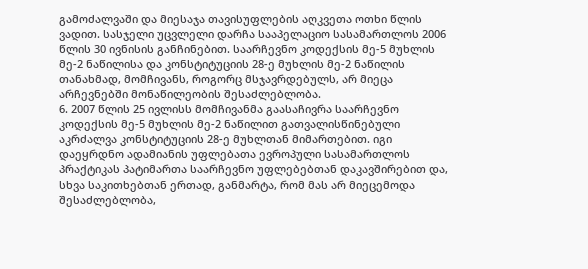გამოძალვაში და მიესაჯა თავისუფლების აღკვეთა ოთხი წლის ვადით. სასჯელი უცვლელი დარჩა სააპელაციო სასამართლოს 2006 წლის 30 ივნისის განჩინებით. საარჩევნო კოდექსის მე-5 მუხლის მე-2 ნაწილისა და კონსტიტუციის 28-ე მუხლის მე-2 ნაწილის თანახმად, მომჩივანს, როგორც მსჯავრდებულს, არ მიეცა არჩევნებში მონაწილეობის შესაძლებლობა.
6. 2007 წლის 25 ივლისს მომჩივანმა გაასაჩივრა საარჩევნო კოდექსის მე-5 მუხლის მე-2 ნაწილით გათვალისწინებული აკრძალვა კონსტიტუციის 28-ე მუხლთან მიმართებით. იგი დაეყრდნო ადამიანის უფლებათა ევროპული სასამართლოს პრაქტიკას პატიმართა საარჩევნო უფლებებთან დაკავშირებით და, სხვა საკითხებთან ერთად, განმარტა, რომ მას არ მიეცემოდა შესაძლებლობა,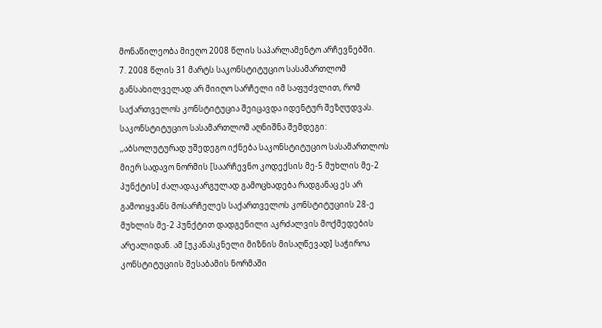მონაწილეობა მიეღო 2008 წლის საპარლამენტო არჩევნებში.
7. 2008 წლის 31 მარტს საკონსტიტუციო სასამართლომ განსახილველად არ მიიღო სარჩელი იმ საფუძვლით, რომ საქართველოს კონსტიტუცია შეიცავდა იდენტურ შეზღუდვას. საკონსტიტუციო სასამართლომ აღნიშნა შემდეგი:
,,აბსოლუტურად უშედეგო იქნება საკონსტიტუციო სასამართლოს მიერ სადავო ნორმის [საარჩევნო კოდექსის მე-5 მუხლის მე-2 პუნქტის] ძალადაკარგულად გამოცხადება რადგანაც ეს არ გამოიყვანს მოსარჩელეს საქართველოს კონსტიტუციის 28-ე მუხლის მე-2 პუნქტით დადგენილი აკრძალვის მოქმედების არეალიდან. ამ [უკანასკნელი მიზნის მისაღწევად] საჭიროა კონსტიტუციის შესაბამის ნორმაში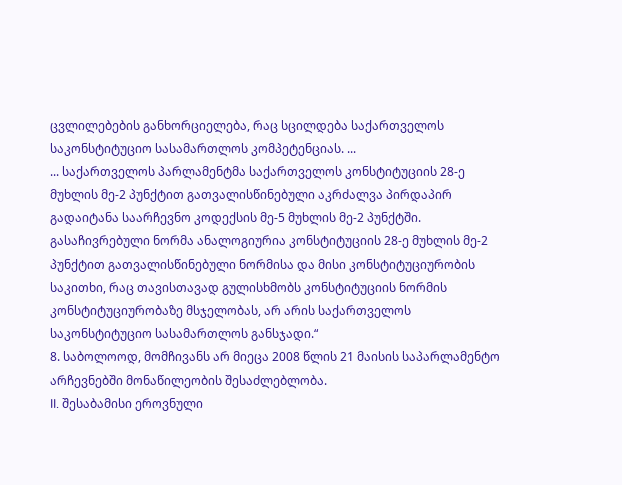ცვლილებების განხორციელება, რაც სცილდება საქართველოს საკონსტიტუციო სასამართლოს კომპეტენციას. ...
... საქართველოს პარლამენტმა საქართველოს კონსტიტუციის 28-ე მუხლის მე-2 პუნქტით გათვალისწინებული აკრძალვა პირდაპირ გადაიტანა საარჩევნო კოდექსის მე-5 მუხლის მე-2 პუნქტში. გასაჩივრებული ნორმა ანალოგიურია კონსტიტუციის 28-ე მუხლის მე-2 პუნქტით გათვალისწინებული ნორმისა და მისი კონსტიტუციურობის საკითხი, რაც თავისთავად გულისხმობს კონსტიტუციის ნორმის კონსტიტუციურობაზე მსჯელობას, არ არის საქართველოს საკონსტიტუციო სასამართლოს განსჯადი.“
8. საბოლოოდ, მომჩივანს არ მიეცა 2008 წლის 21 მაისის საპარლამენტო არჩევნებში მონაწილეობის შესაძლებლობა.
II. შესაბამისი ეროვნული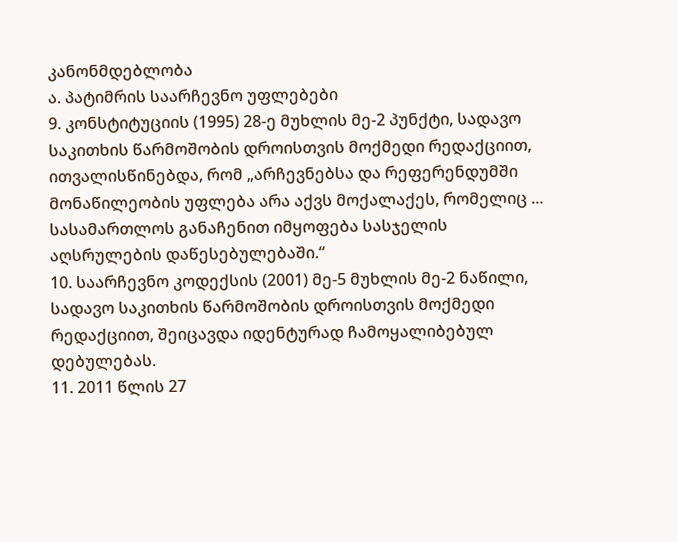კანონმდებლობა
ა. პატიმრის საარჩევნო უფლებები
9. კონსტიტუციის (1995) 28-ე მუხლის მე-2 პუნქტი, სადავო საკითხის წარმოშობის დროისთვის მოქმედი რედაქციით, ითვალისწინებდა, რომ „არჩევნებსა და რეფერენდუმში მონაწილეობის უფლება არა აქვს მოქალაქეს, რომელიც ... სასამართლოს განაჩენით იმყოფება სასჯელის აღსრულების დაწესებულებაში.“
10. საარჩევნო კოდექსის (2001) მე-5 მუხლის მე-2 ნაწილი, სადავო საკითხის წარმოშობის დროისთვის მოქმედი რედაქციით, შეიცავდა იდენტურად ჩამოყალიბებულ დებულებას.
11. 2011 წლის 27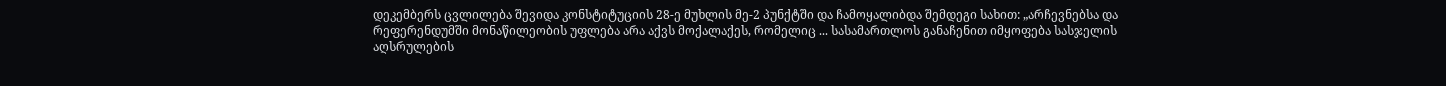დეკემბერს ცვლილება შევიდა კონსტიტუციის 28-ე მუხლის მე-2 პუნქტში და ჩამოყალიბდა შემდეგი სახით: „არჩევნებსა და რეფერენდუმში მონაწილეობის უფლება არა აქვს მოქალაქეს, რომელიც ... სასამართლოს განაჩენით იმყოფება სასჯელის აღსრულების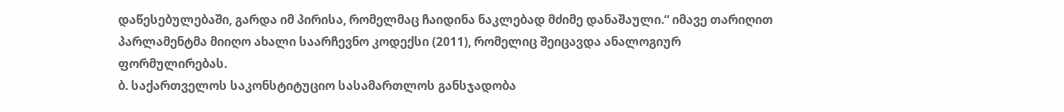დაწესებულებაში, გარდა იმ პირისა, რომელმაც ჩაიდინა ნაკლებად მძიმე დანაშაული.“ იმავე თარიღით პარლამენტმა მიიღო ახალი საარჩევნო კოდექსი (2011), რომელიც შეიცავდა ანალოგიურ ფორმულირებას.
ბ. საქართველოს საკონსტიტუციო სასამართლოს განსჯადობა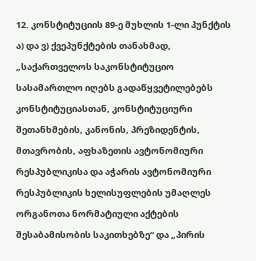12. კონსტიტუციის 89-ე მუხლის 1-ლი პუნქტის ა) და ვ) ქვეპუნქტების თანახმად, „საქართველოს საკონსტიტუციო სასამართლო იღებს გადაწყვეტილებებს კონსტიტუციასთან, კონსტიტუციური შეთანხმების, კანონის, პრეზიდენტის, მთავრობის, აფხაზეთის ავტონომიური რესპუბლიკისა და აჭარის ავტონომიური რესპუბლიკის ხელისუფლების უმაღლეს ორგანოთა ნორმატიული აქტების შესაბამისობის საკითხებზე“ და „პირის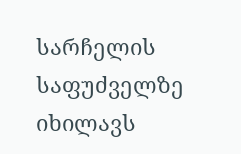სარჩელის საფუძველზე იხილავს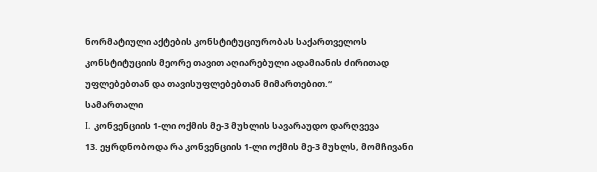ნორმატიული აქტების კონსტიტუციურობას საქართველოს კონსტიტუციის მეორე თავით აღიარებული ადამიანის ძირითად უფლებებთან და თავისუფლებებთან მიმართებით.“
სამართალი
I. კონვენციის 1-ლი ოქმის მე-3 მუხლის სავარაუდო დარღვევა
13. ეყრდნობოდა რა კონვენციის 1-ლი ოქმის მე-3 მუხლს, მომჩივანი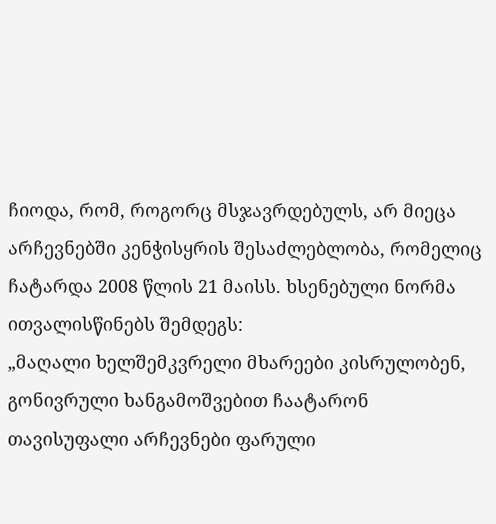ჩიოდა, რომ, როგორც მსჯავრდებულს, არ მიეცა არჩევნებში კენჭისყრის შესაძლებლობა, რომელიც ჩატარდა 2008 წლის 21 მაისს. ხსენებული ნორმა ითვალისწინებს შემდეგს:
„მაღალი ხელშემკვრელი მხარეები კისრულობენ, გონივრული ხანგამოშვებით ჩაატარონ თავისუფალი არჩევნები ფარული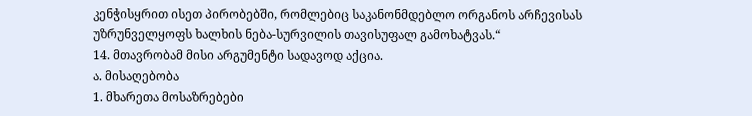კენჭისყრით ისეთ პირობებში, რომლებიც საკანონმდებლო ორგანოს არჩევისას უზრუნველყოფს ხალხის ნება-სურვილის თავისუფალ გამოხატვას.“
14. მთავრობამ მისი არგუმენტი სადავოდ აქცია.
ა. მისაღებობა
1. მხარეთა მოსაზრებები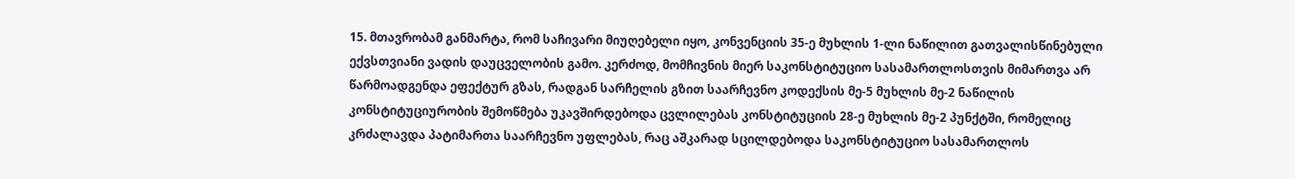15. მთავრობამ განმარტა, რომ საჩივარი მიუღებელი იყო, კონვენციის 35-ე მუხლის 1-ლი ნაწილით გათვალისწინებული ექვსთვიანი ვადის დაუცველობის გამო. კერძოდ, მომჩივნის მიერ საკონსტიტუციო სასამართლოსთვის მიმართვა არ წარმოადგენდა ეფექტურ გზას, რადგან სარჩელის გზით საარჩევნო კოდექსის მე-5 მუხლის მე-2 ნაწილის კონსტიტუციურობის შემოწმება უკავშირდებოდა ცვლილებას კონსტიტუციის 28-ე მუხლის მე-2 პუნქტში, რომელიც კრძალავდა პატიმართა საარჩევნო უფლებას, რაც აშკარად სცილდებოდა საკონსტიტუციო სასამართლოს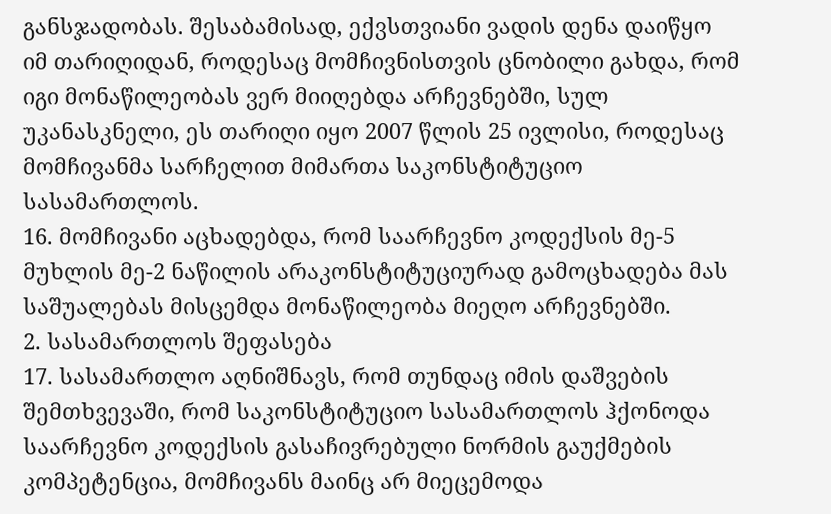განსჯადობას. შესაბამისად, ექვსთვიანი ვადის დენა დაიწყო იმ თარიღიდან, როდესაც მომჩივნისთვის ცნობილი გახდა, რომ იგი მონაწილეობას ვერ მიიღებდა არჩევნებში, სულ უკანასკნელი, ეს თარიღი იყო 2007 წლის 25 ივლისი, როდესაც მომჩივანმა სარჩელით მიმართა საკონსტიტუციო სასამართლოს.
16. მომჩივანი აცხადებდა, რომ საარჩევნო კოდექსის მე-5 მუხლის მე-2 ნაწილის არაკონსტიტუციურად გამოცხადება მას საშუალებას მისცემდა მონაწილეობა მიეღო არჩევნებში.
2. სასამართლოს შეფასება
17. სასამართლო აღნიშნავს, რომ თუნდაც იმის დაშვების შემთხვევაში, რომ საკონსტიტუციო სასამართლოს ჰქონოდა საარჩევნო კოდექსის გასაჩივრებული ნორმის გაუქმების კომპეტენცია, მომჩივანს მაინც არ მიეცემოდა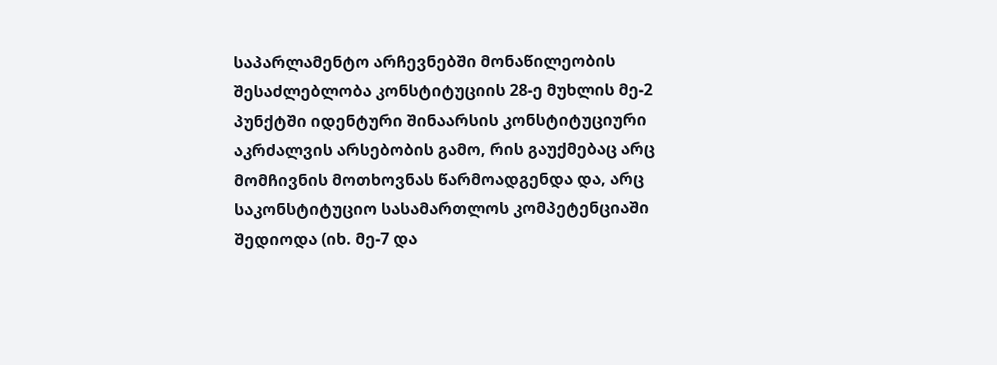საპარლამენტო არჩევნებში მონაწილეობის შესაძლებლობა კონსტიტუციის 28-ე მუხლის მე-2 პუნქტში იდენტური შინაარსის კონსტიტუციური აკრძალვის არსებობის გამო, რის გაუქმებაც არც მომჩივნის მოთხოვნას წარმოადგენდა და, არც საკონსტიტუციო სასამართლოს კომპეტენციაში შედიოდა (იხ. მე-7 და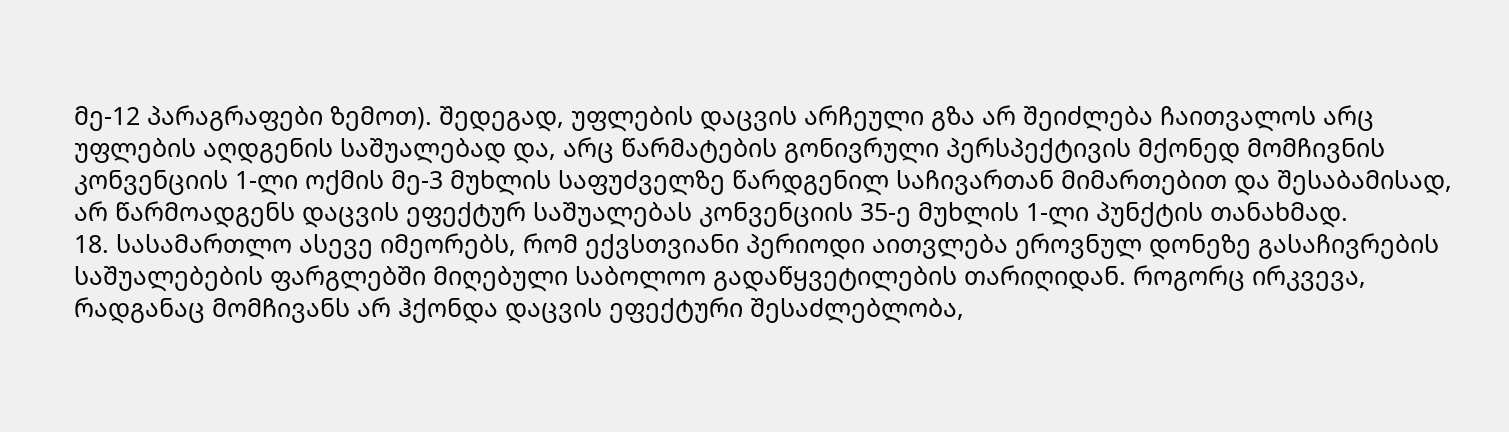მე-12 პარაგრაფები ზემოთ). შედეგად, უფლების დაცვის არჩეული გზა არ შეიძლება ჩაითვალოს არც უფლების აღდგენის საშუალებად და, არც წარმატების გონივრული პერსპექტივის მქონედ მომჩივნის კონვენციის 1-ლი ოქმის მე-3 მუხლის საფუძველზე წარდგენილ საჩივართან მიმართებით და შესაბამისად, არ წარმოადგენს დაცვის ეფექტურ საშუალებას კონვენციის 35-ე მუხლის 1-ლი პუნქტის თანახმად.
18. სასამართლო ასევე იმეორებს, რომ ექვსთვიანი პერიოდი აითვლება ეროვნულ დონეზე გასაჩივრების საშუალებების ფარგლებში მიღებული საბოლოო გადაწყვეტილების თარიღიდან. როგორც ირკვევა, რადგანაც მომჩივანს არ ჰქონდა დაცვის ეფექტური შესაძლებლობა,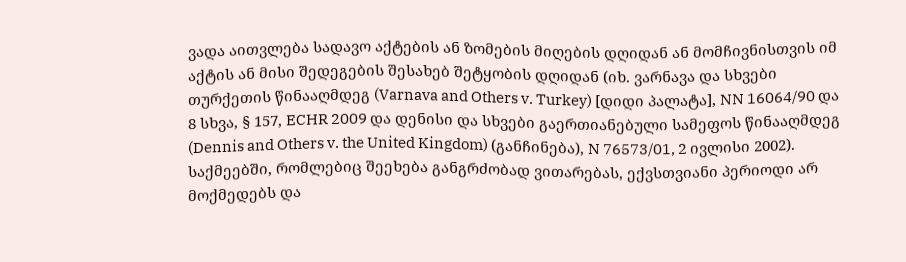ვადა აითვლება სადავო აქტების ან ზომების მიღების დღიდან ან მომჩივნისთვის იმ აქტის ან მისი შედეგების შესახებ შეტყობის დღიდან (იხ. ვარნავა და სხვები თურქეთის წინააღმდეგ (Varnava and Others v. Turkey) [დიდი პალატა], NN 16064/90 და 8 სხვა, § 157, ECHR 2009 და დენისი და სხვები გაერთიანებული სამეფოს წინააღმდეგ (Dennis and Others v. the United Kingdom) (განჩინება), N 76573/01, 2 ივლისი 2002). საქმეებში, რომლებიც შეეხება განგრძობად ვითარებას, ექვსთვიანი პერიოდი არ მოქმედებს და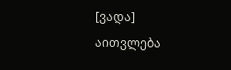[ვადა] აითვლება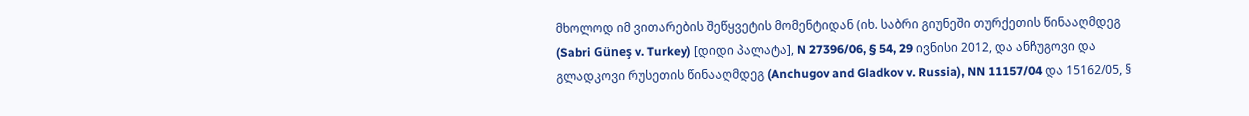მხოლოდ იმ ვითარების შეწყვეტის მომენტიდან (იხ. საბრი გიუნეში თურქეთის წინააღმდეგ (Sabri Güneş v. Turkey) [დიდი პალატა], N 27396/06, § 54, 29 ივნისი 2012, და ანჩუგოვი და გლადკოვი რუსეთის წინააღმდეგ (Anchugov and Gladkov v. Russia), NN 11157/04 და 15162/05, §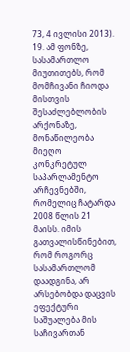73, 4 ივლისი 2013).
19. ამ ფონზე, სასამართლო მიუთითებს, რომ მომჩივანი ჩიოდა მისთვის შესაძლებლობის არქონაზე, მონაწილეობა მიეღო კონკრეტულ საპარლამენტო არჩევნებში, რომელიც ჩატარდა 2008 წლის 21 მაისს. იმის გათვალისწინებით, რომ როგორც სასამართლომ დაადგინა, არ არსებობდა დაცვის ეფექტური საშუალება მის საჩივართან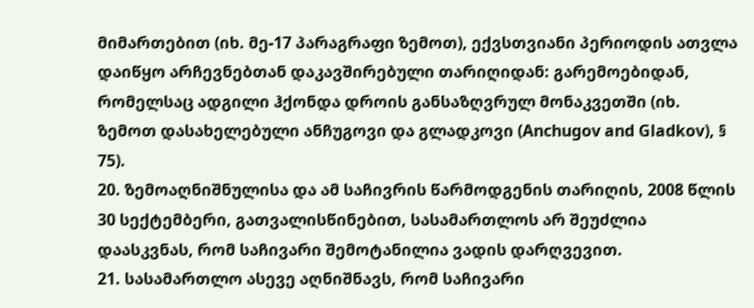მიმართებით (იხ. მე-17 პარაგრაფი ზემოთ), ექვსთვიანი პერიოდის ათვლა დაიწყო არჩევნებთან დაკავშირებული თარიღიდან: გარემოებიდან, რომელსაც ადგილი ჰქონდა დროის განსაზღვრულ მონაკვეთში (იხ. ზემოთ დასახელებული ანჩუგოვი და გლადკოვი (Anchugov and Gladkov), § 75).
20. ზემოაღნიშნულისა და ამ საჩივრის წარმოდგენის თარიღის, 2008 წლის 30 სექტემბერი, გათვალისწინებით, სასამართლოს არ შეუძლია დაასკვნას, რომ საჩივარი შემოტანილია ვადის დარღვევით.
21. სასამართლო ასევე აღნიშნავს, რომ საჩივარი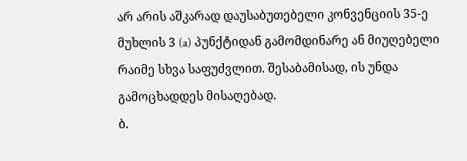არ არის აშკარად დაუსაბუთებელი კონვენციის 35-ე მუხლის 3 (a) პუნქტიდან გამომდინარე ან მიუღებელი რაიმე სხვა საფუძვლით. შესაბამისად, ის უნდა გამოცხადდეს მისაღებად.
ბ.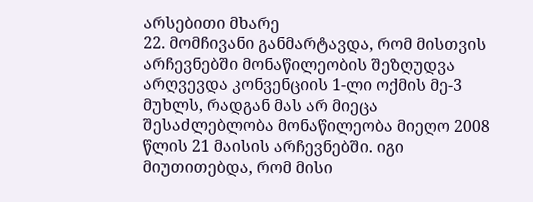არსებითი მხარე
22. მომჩივანი განმარტავდა, რომ მისთვის არჩევნებში მონაწილეობის შეზღუდვა არღვევდა კონვენციის 1-ლი ოქმის მე-3 მუხლს, რადგან მას არ მიეცა შესაძლებლობა მონაწილეობა მიეღო 2008 წლის 21 მაისის არჩევნებში. იგი მიუთითებდა, რომ მისი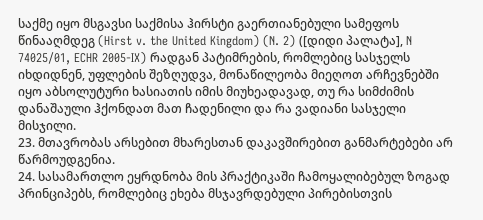საქმე იყო მსგავსი საქმისა ჰირსტი გაერთიანებული სამეფოს წინააღმდეგ (Hirst v. the United Kingdom) (N. 2) ([დიდი პალატა], N 74025/01, ECHR 2005‑IX) რადგან პატიმრების, რომლებიც სასჯელს იხდიდნენ, უფლების შეზღუდვა, მონაწილეობა მიეღოთ არჩევნებში იყო აბსოლუტური ხასიათის იმის მიუხეადავად, თუ რა სიმძიმის დანაშაული ჰქონდათ მათ ჩადენილი და რა ვადიანი სასჯელი მისჯილი.
23. მთავრობას არსებით მხარესთან დაკავშირებით განმარტებები არ წარმოუდგენია.
24. სასამართლო ეყრდნობა მის პრაქტიკაში ჩამოყალიბებულ ზოგად პრინციპებს, რომლებიც ეხება მსჯავრდებული პირებისთვის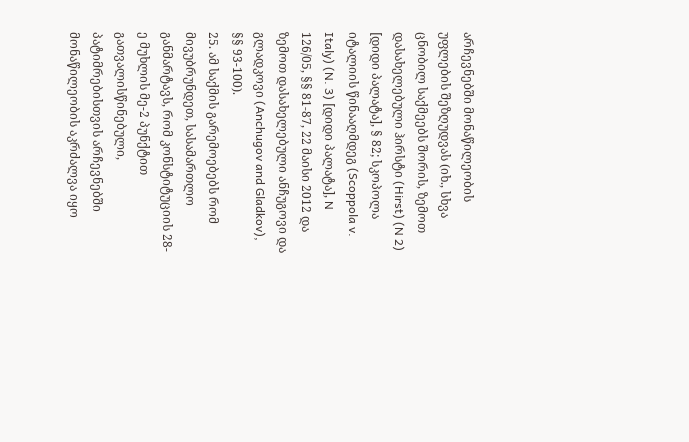არჩევნებში მონაწილეობის უფლების შეზღუდვას (იხ., სხვა ცნობილ საქმეებს შორის, ზემოთ დასახელებული ჰირსტი (Hirst) (N 2) [დიდი პალატა], § 82; სკოპოლა იტალიის წინააღმდეგ (Scoppola v. Italy) (N. 3) [დიდი პალატა], N 126/05, §§ 81‑87, 22 მაისი 2012 და ზემოთ დასახელებული ანჩუგოვი და გლადკოვი (Anchugov and Gladkov), §§ 93-100).
25. ამ საქმის გარემოებებს რომ მივუბრუნდეთ, სასამართლო განმარტავს, რომ კონსტიტუციის 28-ე მუხლის მე-2 პუნქტით გათვალისწინებული, პატიმრებისთვის არჩევნებში მონაწილეობის აკრძალვა იყო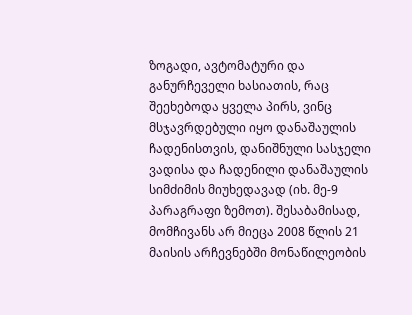ზოგადი, ავტომატური და განურჩეველი ხასიათის, რაც შეეხებოდა ყველა პირს, ვინც მსჯავრდებული იყო დანაშაულის ჩადენისთვის, დანიშნული სასჯელი ვადისა და ჩადენილი დანაშაულის სიმძიმის მიუხედავად (იხ. მე-9 პარაგრაფი ზემოთ). შესაბამისად, მომჩივანს არ მიეცა 2008 წლის 21 მაისის არჩევნებში მონაწილეობის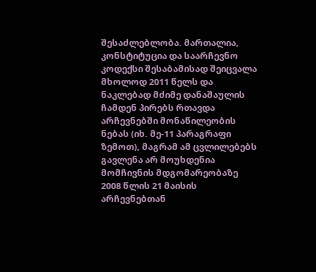შესაძლებლობა. მართალია, კონსტიტუცია და საარჩევნო კოდექსი შესაბამისად შეიცვალა მხოლოდ 2011 წელს და ნაკლებად მძიმე დანაშაულის ჩამდენ პირებს რთავდა არჩევნებში მონაწილეობის ნებას (იხ. მე-11 პარაგრაფი ზემოთ), მაგრამ ამ ცვლილებებს გავლენა არ მოუხდენია მომჩივნის მდგომარეობაზე 2008 წლის 21 მაისის არჩევნებთან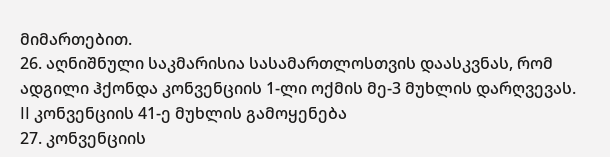მიმართებით.
26. აღნიშნული საკმარისია სასამართლოსთვის დაასკვნას, რომ ადგილი ჰქონდა კონვენციის 1-ლი ოქმის მე-3 მუხლის დარღვევას.
II კონვენციის 41-ე მუხლის გამოყენება
27. კონვენციის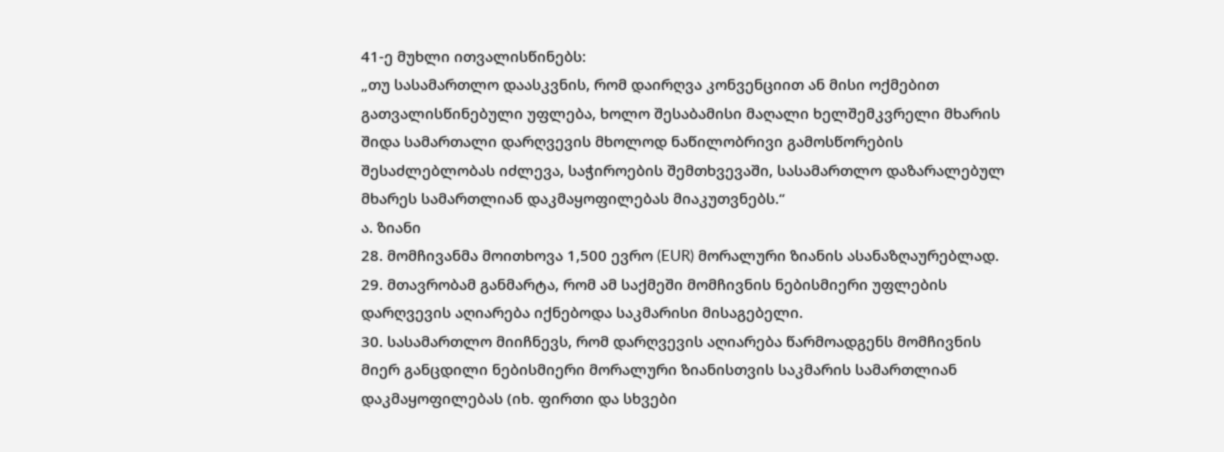41-ე მუხლი ითვალისწინებს:
„თუ სასამართლო დაასკვნის, რომ დაირღვა კონვენციით ან მისი ოქმებით გათვალისწინებული უფლება, ხოლო შესაბამისი მაღალი ხელშემკვრელი მხარის შიდა სამართალი დარღვევის მხოლოდ ნაწილობრივი გამოსწორების შესაძლებლობას იძლევა, საჭიროების შემთხვევაში, სასამართლო დაზარალებულ მხარეს სამართლიან დაკმაყოფილებას მიაკუთვნებს.“
ა. ზიანი
28. მომჩივანმა მოითხოვა 1,500 ევრო (EUR) მორალური ზიანის ასანაზღაურებლად.
29. მთავრობამ განმარტა, რომ ამ საქმეში მომჩივნის ნებისმიერი უფლების დარღვევის აღიარება იქნებოდა საკმარისი მისაგებელი.
30. სასამართლო მიიჩნევს, რომ დარღვევის აღიარება წარმოადგენს მომჩივნის მიერ განცდილი ნებისმიერი მორალური ზიანისთვის საკმარის სამართლიან დაკმაყოფილებას (იხ. ფირთი და სხვები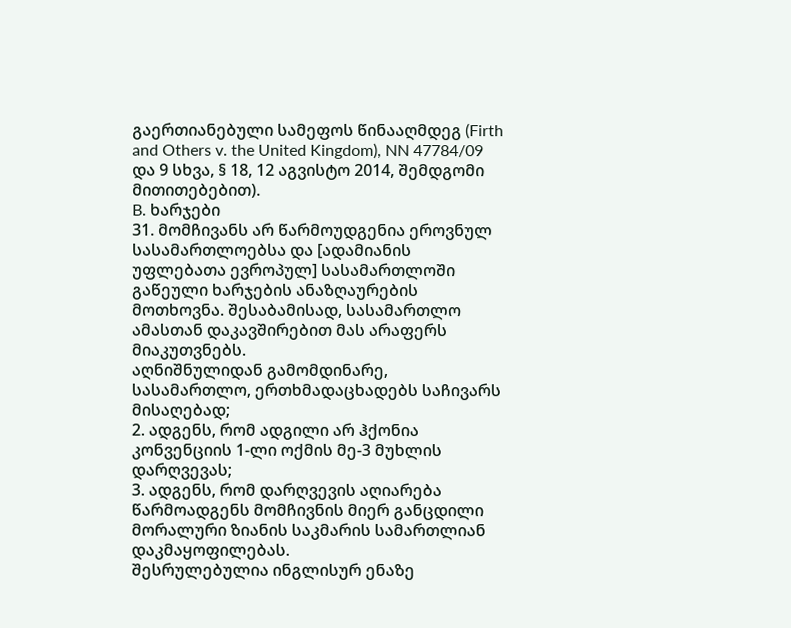გაერთიანებული სამეფოს წინააღმდეგ (Firth and Others v. the United Kingdom), NN 47784/09 და 9 სხვა, § 18, 12 აგვისტო 2014, შემდგომი მითითებებით).
B. ხარჯები
31. მომჩივანს არ წარმოუდგენია ეროვნულ სასამართლოებსა და [ადამიანის უფლებათა ევროპულ] სასამართლოში გაწეული ხარჯების ანაზღაურების მოთხოვნა. შესაბამისად, სასამართლო ამასთან დაკავშირებით მას არაფერს მიაკუთვნებს.
აღნიშნულიდან გამომდინარე, სასამართლო, ერთხმადაცხადებს საჩივარს მისაღებად;
2. ადგენს, რომ ადგილი არ ჰქონია კონვენციის 1-ლი ოქმის მე-3 მუხლის დარღვევას;
3. ადგენს, რომ დარღვევის აღიარება წარმოადგენს მომჩივნის მიერ განცდილი მორალური ზიანის საკმარის სამართლიან დაკმაყოფილებას.
შესრულებულია ინგლისურ ენაზე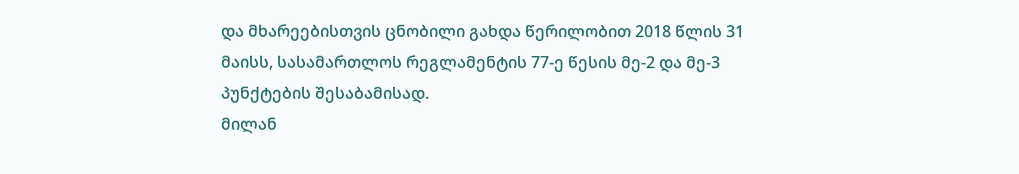და მხარეებისთვის ცნობილი გახდა წერილობით 2018 წლის 31 მაისს, სასამართლოს რეგლამენტის 77-ე წესის მე-2 და მე-3 პუნქტების შესაბამისად.
მილან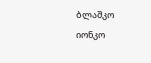ბლაშკო იონკო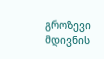გროზევი
მდივნის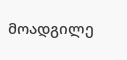მოადგილე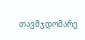თავმჯდომარე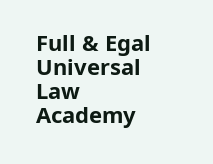Full & Egal Universal Law Academy